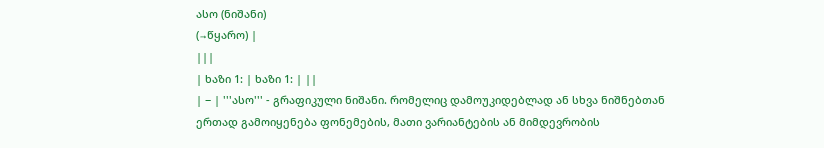ასო (ნიშანი)
(→წყარო) |
|||
| ხაზი 1: | ხაზი 1: | ||
| − | '''ასო''' - გრაფიკული ნიშანი. რომელიც დამოუკიდებლად ან სხვა ნიშნებთან ერთად გამოიყენება ფონემების, მათი ვარიანტების ან მიმდევრობის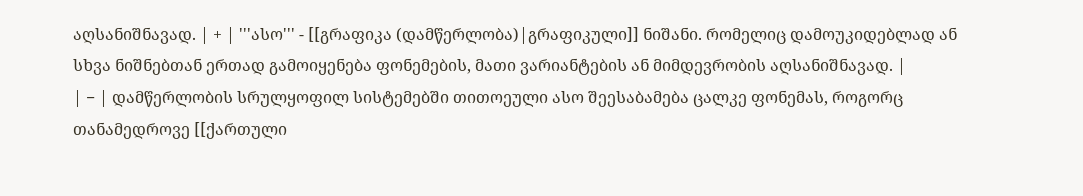აღსანიშნავად. | + | '''ასო''' - [[გრაფიკა (დამწერლობა)|გრაფიკული]] ნიშანი. რომელიც დამოუკიდებლად ან სხვა ნიშნებთან ერთად გამოიყენება ფონემების, მათი ვარიანტების ან მიმდევრობის აღსანიშნავად. |
| − | დამწერლობის სრულყოფილ სისტემებში თითოეული ასო შეესაბამება ცალკე ფონემას, როგორც თანამედროვე [[ქართული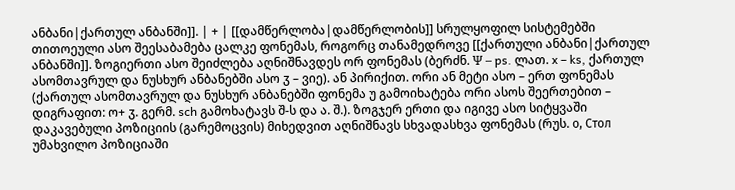ანბანი|ქართულ ანბანში]]. | + | [[დამწერლობა|დამწერლობის]] სრულყოფილ სისტემებში თითოეული ასო შეესაბამება ცალკე ფონემას, როგორც თანამედროვე [[ქართული ანბანი|ქართულ ანბანში]]. ზოგიერთი ასო შეიძლება აღნიშნავდეს ორ ფონემას (ბერძნ. Ψ – ps. ლათ. x – ks, ქართულ ასომთავრულ და ნუსხურ ანბანებში ასო ჳ – ვიე). ან პირიქით. ორი ან მეტი ასო – ერთ ფონემას (ქართულ ასომთავრულ და ნუსხურ ანბანებში ფონემა უ გამოიხატება ორი ასოს შეერთებით – დიგრაფით: ო+ ჳ. გერმ. sch გამოხატავს შ-ს და ა. შ.). ზოგჯერ ერთი და იგივე ასო სიტყვაში დაკავებული პოზიციის (გარემოცვის) მიხედვით აღნიშნავს სხვადასხვა ფონემას (რუს. о, Стол უმახვილო პოზიციაში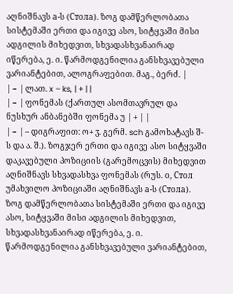აღნიშნავს а-ს (Стола). ზოგ დამწერლობათა სისტემაში ერთი და იგივე ასო, სიტყვაში მისი ადგილის მიხედვით, სხვადასხვანაირად იწერება, ე. ი. წარმოდგენილია განსხვავებული ვარიანტებით, ალოგრაფებით. მაგ., ბერძ. |
| − | ლათ. x – ks, | + | |
| − | ფონემას (ქართულ ასომთავრულ და ნუსხურ ანბანებში ფონემა უ | + | |
| − | – დიგრაფით: ო+ ჳ. გერმ. sch გამოხატავს შ-ს და ა. შ.). ზოგჯერ ერთი და იგივე ასო სიტყვაში დაკავებული პოზიციის (გარემოცვის) მიხედვით აღნიშნავს სხვადასხვა ფონემას (რუს. о, Стол უმახვილო პოზიციაში აღნიშნავს а-ს (Стола). ზოგ დამწერლობათა სისტემაში ერთი და იგივე ასო, სიტყვაში მისი ადგილის მიხედვით, სხვადასხვანაირად იწერება, ე. ი. წარმოდგენილია განსხვავებული ვარიანტებით,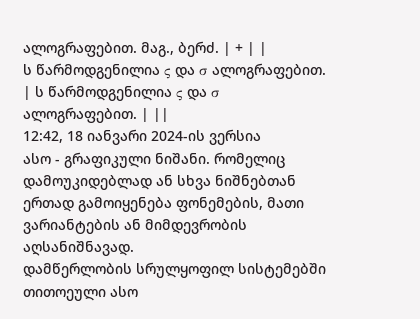ალოგრაფებით. მაგ., ბერძ. | + | |
ს წარმოდგენილია ς და σ ალოგრაფებით. | ს წარმოდგენილია ς და σ ალოგრაფებით. | ||
12:42, 18 იანვარი 2024-ის ვერსია
ასო - გრაფიკული ნიშანი. რომელიც დამოუკიდებლად ან სხვა ნიშნებთან ერთად გამოიყენება ფონემების, მათი ვარიანტების ან მიმდევრობის აღსანიშნავად.
დამწერლობის სრულყოფილ სისტემებში თითოეული ასო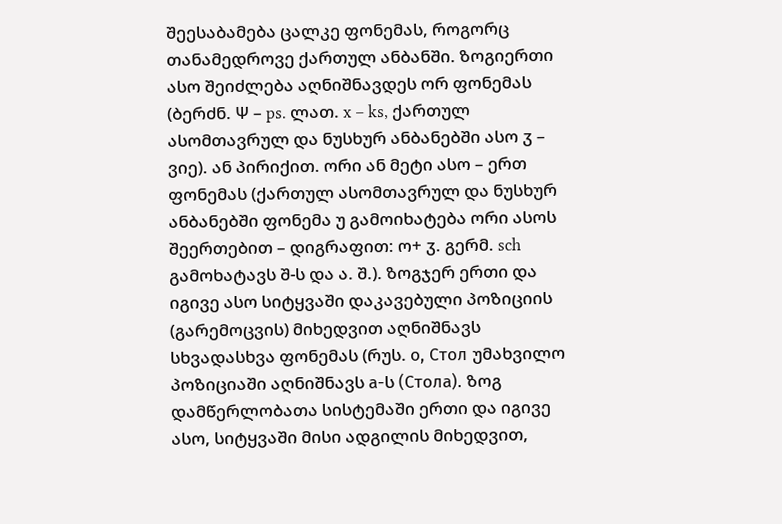შეესაბამება ცალკე ფონემას, როგორც თანამედროვე ქართულ ანბანში. ზოგიერთი ასო შეიძლება აღნიშნავდეს ორ ფონემას (ბერძნ. Ψ – ps. ლათ. x – ks, ქართულ ასომთავრულ და ნუსხურ ანბანებში ასო ჳ – ვიე). ან პირიქით. ორი ან მეტი ასო – ერთ ფონემას (ქართულ ასომთავრულ და ნუსხურ ანბანებში ფონემა უ გამოიხატება ორი ასოს შეერთებით – დიგრაფით: ო+ ჳ. გერმ. sch გამოხატავს შ-ს და ა. შ.). ზოგჯერ ერთი და იგივე ასო სიტყვაში დაკავებული პოზიციის (გარემოცვის) მიხედვით აღნიშნავს სხვადასხვა ფონემას (რუს. о, Стол უმახვილო პოზიციაში აღნიშნავს а-ს (Стола). ზოგ დამწერლობათა სისტემაში ერთი და იგივე ასო, სიტყვაში მისი ადგილის მიხედვით,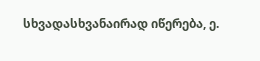სხვადასხვანაირად იწერება, ე.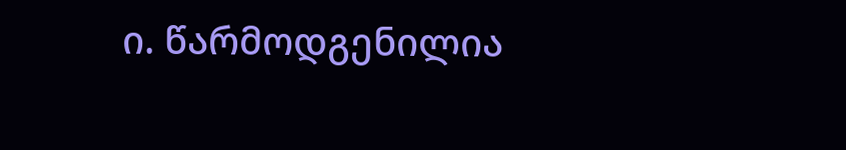ი. წარმოდგენილია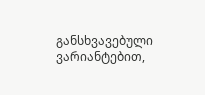განსხვავებული ვარიანტებით,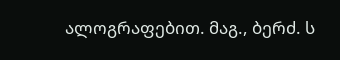ალოგრაფებით. მაგ., ბერძ. ს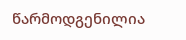წარმოდგენილია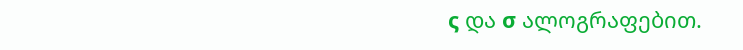ς და σ ალოგრაფებით.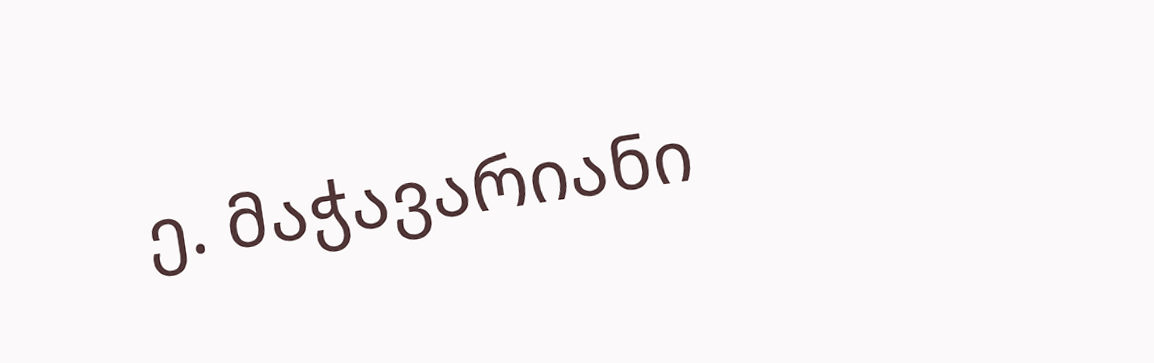ე. მაჭავარიანი